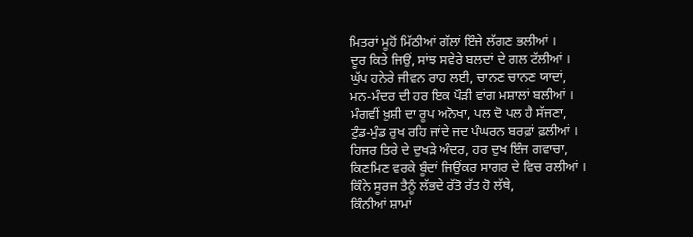ਮਿਤਰਾਂ ਮੂਹੋਂ ਮਿੱਠੀਆਂ ਗੱਲਾਂ ਇੰਜੇ ਲੱਗਣ ਭਲੀਆਂ ।
ਦੂਰ ਕਿਤੇ ਜਿਉਂ, ਸਾਂਝ ਸਵੇਰੇ ਬਲਦਾਂ ਦੇ ਗਲ ਟੱਲੀਆਂ ।
ਘੁੱਪ ਹਨੇਰੇ ਜੀਵਨ ਰਾਹ ਲਈ, ਚਾਨਣ ਚਾਨਣ ਯਾਦਾਂ,
ਮਨ-ਮੰਦਰ ਦੀ ਹਰ ਇਕ ਪੌੜੀ ਵਾਂਗ ਮਸ਼ਾਲਾਂ ਬਲੀਆਂ ।
ਮੰਗਵੀਂ ਖ਼ੁਸ਼ੀ ਦਾ ਰੂਪ ਅਨੋਖਾ, ਪਲ ਦੋ ਪਲ ਹੈ ਸੱਜਣਾ,
ਟੁੰਡ-ਮੁੰਡ ਰੁਖ ਰਹਿ ਜਾਂਦੇ ਜਦ ਪੰਘਰਨ ਬਰਫ਼ਾਂ ਫ਼ਲੀਆਂ ।
ਹਿਜਰ ਤਿਰੇ ਦੇ ਦੁਖੜੇ ਅੰਦਰ, ਹਰ ਦੁਖ ਇੰਜ ਗਵਾਚਾ,
ਕਿਣਮਿਣ ਵਰਕੇ ਬੂੰਦਾਂ ਜਿਉਂਕਰ ਸਾਗਰ ਦੇ ਵਿਚ ਰਲੀਆਂ ।
ਕਿੰਨੇ ਸੂਰਜ ਤੈਨੂੰ ਲੱਭਦੇ ਰੱਤੋ ਰੱਤ ਹੋ ਲੱਥੇ,
ਕਿੰਨੀਆਂ ਸ਼ਾਮਾਂ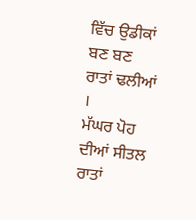ਵਿੱਚ ਉਡੀਕਾਂ ਬਣ ਬਣ ਰਾਤਾਂ ਢਲੀਆਂ ।
ਮੱਘਰ ਪੋਹ ਦੀਆਂ ਸੀਤਲ ਰਾਤਾਂ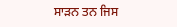ਸਾੜਨ ਤਨ ਜਿਸ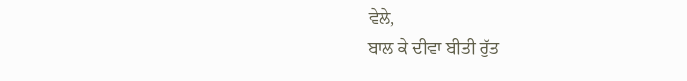ਵੇਲੇ,
ਬਾਲ ਕੇ ਦੀਵਾ ਬੀਤੀ ਰੁੱਤ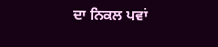ਦਾ ਨਿਕਲ ਪਵਾਂ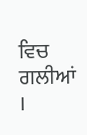ਵਿਚ ਗਲੀਆਂ ।